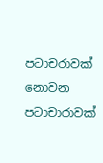පටාචරාවක් නොවන පටාචාරාවක්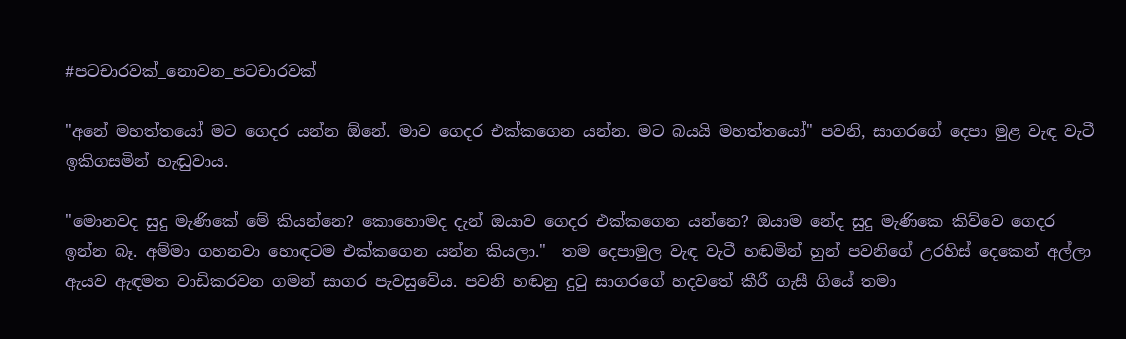#පටචාරවක්_නොවන_පටචාරවක්

"අනේ මහත්තයෝ මට ගෙදර යන්න ඕනේ. මාව ගෙදර එක්කගෙන යන්න. මට බයයි මහත්තයෝ" පවනි, සාගරගේ දෙපා මුළ වැඳ වැටී ඉකිගසමින් හැඬුවාය.

"මොනවද සුදු මැණිකේ මේ කියන්නෙ? කොහොමද දැන් ඔයාව ගෙදර එක්කගෙන යන්නෙ? ඔයාම නේද සුදු මැණිකෙ කිව්වෙ ගෙදර ඉන්න බෑ. අම්මා ගහනවා හොඳටම එක්කගෙන යන්න කියලා."  තම දෙපාමුල වැඳ වැටී හඬමින් හුන් පවනිගේ උරහිස් දෙකෙන් අල්ලා ඇයව ඇඳමත වාඩිකරවන ගමන් සාගර පැවසුවේය. පවනි හඬනු දුටු සාගරගේ හදවතේ කීරී ගැසී ගියේ තමා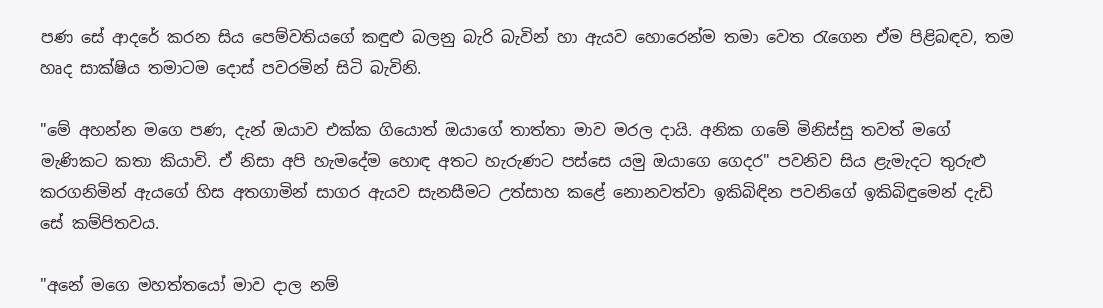පණ සේ ආදරේ කරන සිය පෙම්වතියගේ කඳුළු බලනු බැරි බැවින් හා ඇයව හොරෙන්ම තමා වෙත රැගෙන ඒම පිළිබඳව, තම හෘද සාක්ෂිය තමාටම දොස් පවරමින් සිටි බැවිනි.

"මේ අහන්න මගෙ පණ, දැන් ඔයාව එක්ක ගියොත් ඔයාගේ තාත්තා මාව මරල දායි. අනික ගමේ මිනිස්සු තවත් මගේ මැණිකට කතා කියාවි. ඒ නිසා අපි හැමදේම හොඳ අතට හැරුණට පස්සෙ යමු ඔයාගෙ ගෙදර" පවනිව සිය ළැමැදට තුරුළු කරගනිමින් ඇයගේ හිස අතගාමින් සාගර ඇයව සැනසීමට උත්සාහ කළේ නොනවත්වා ඉකිබිඳින පවනිගේ ඉකිබිඳුමෙන් දැඩි සේ කම්පිතවය.

"අනේ මගෙ මහත්තයෝ මාව දාල නම්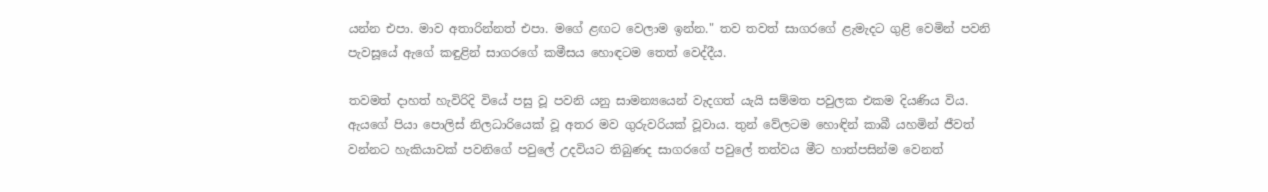යන්න එපා. මාව අතාරින්නත් එපා. මගේ ළඟට වෙලාම ඉන්න." තව තවත් සාගරගේ ළැමැදට ගුළි වෙමින් පවනි පැවසූයේ ඇගේ කඳුළින් සාගරගේ කමීසය හොඳටම තෙත් වෙද්දීය.

තවමත් දාහත් හැවිරිදි වියේ පසු වූ පවනි යනු සාමන්‍යයෙන් වැදගත් යැයි සම්මත පවුලක එකම දියණිය විය. ඇයගේ පියා පොලිස් නිලධාරියෙක් වූ අතර මව ගුරුවරියක් වූවාය. තුන් වේලටම හොඳින් කාබී යහමින් ජීවත් වන්නට හැකියාවක් පවනිගේ පවුලේ උදවියට තිබුණද සාගරගේ පවුලේ තත්වය මීට හාත්පසින්ම වෙනත්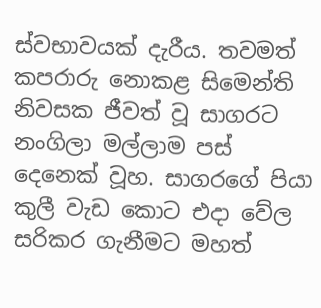ස්වභාවයක් දැරීය. තවමත් කපරාරු නොකළ සිමෙන්ති නිවසක ජීවත් වූ සාගරට  නංගිලා මල්ලාම පස් දෙනෙක් වූහ. සාගරගේ පියා කුලී වැඩ කොට එදා වේල සරිකර ගැනීමට මහත්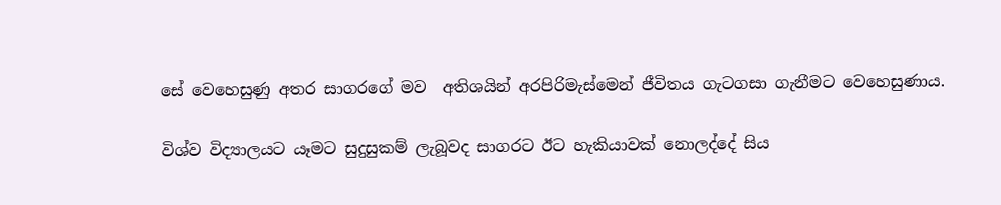සේ වෙහෙසුණු අතර සාගරගේ මව  අතිශයින් අරපිරිමැස්මෙන් ජීවිතය ගැටගසා ගැනීමට වෙහෙසුණාය.

විශ්ව විද්‍යාලයට යෑමට සුදුසුකම් ලැබූවද සාගරට ඊට හැකියාවක් නොලද්දේ සිය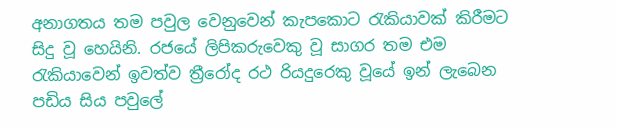අනාගතය තම පවුල වෙනුවෙන් කැපකොට ‍රැකියාවක් කිරීමට සිදු වූ හෙයිනි. රජයේ ලිපිකරුවෙකු වූ සාගර තම එම රැකියාවෙන් ඉවත්ව ත්‍රීරෝද රථ රියදුරෙකු වූයේ ඉන් ලැබෙන පඩිය සිය පවුලේ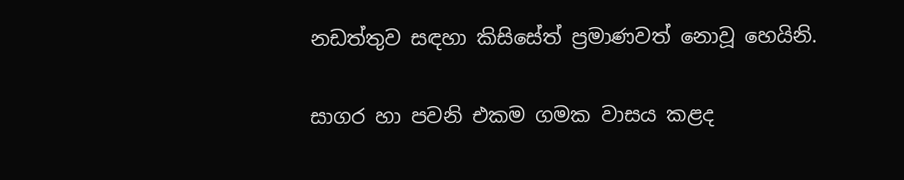නඩත්තුව සඳහා කිසිසේත් ප්‍රමාණවත් නොවූ හෙයිනි.

සාගර හා පවනි එකම ගමක වාසය කළද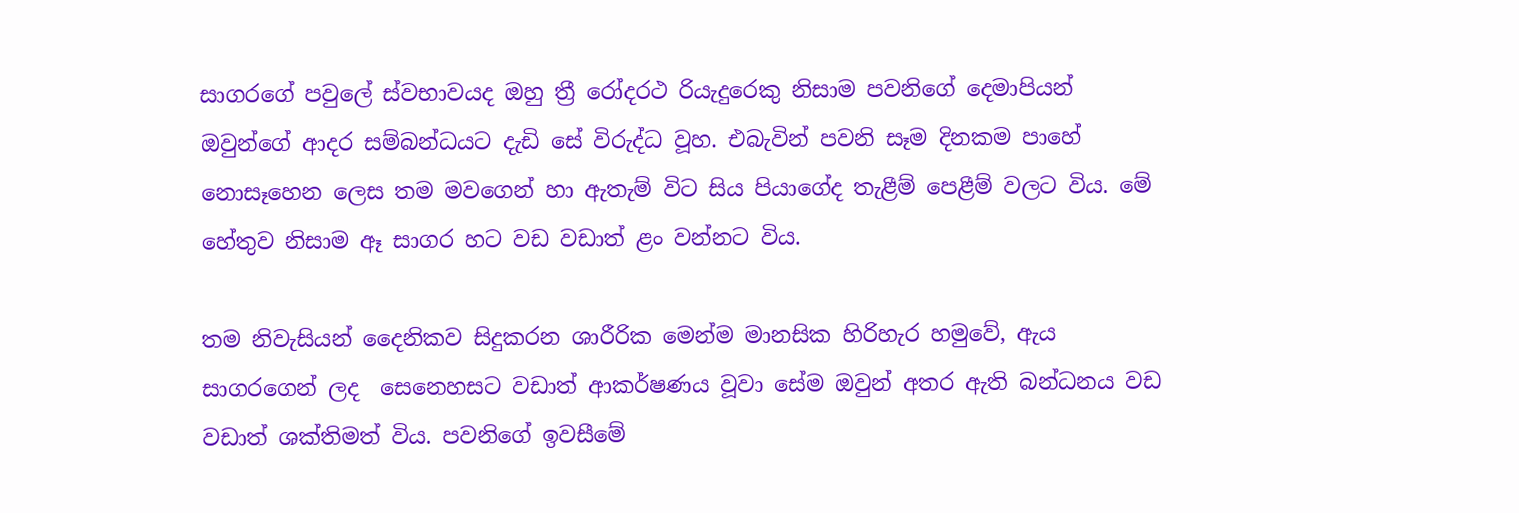සාගරගේ පවුලේ ස්වභාවයද ඔහු ත්‍රී රෝදරථ රියැදුරෙකු නිසාම පවනිගේ දෙමාපියන් ඔවුන්ගේ ආදර සම්බන්ධයට දැඩි සේ විරුද්ධ වූහ. එබැවින් පවනි සෑම දිනකම පාහේ නොසෑහෙන ලෙස තම මවගෙන් හා ඇතැම් විට සිය පියාගේද තැළීම් පෙළීම් වලට විය. මේ හේතුව නිසාම ඈ සාගර හට වඩ වඩාත් ළං වන්නට විය.

තම නිවැසියන් දෛනිකව සිදුකරන ශාරීරික මෙන්ම මානසික හිරිහැර හමුවේ, ඇය සාගරගෙන් ලද  සෙනෙහසට වඩාත් ආකර්ෂණය වූවා සේම ඔවුන් අතර ඇති බන්ධනය වඩ වඩාත් ශක්‍තිමත් විය. පවනිගේ ඉවසීමේ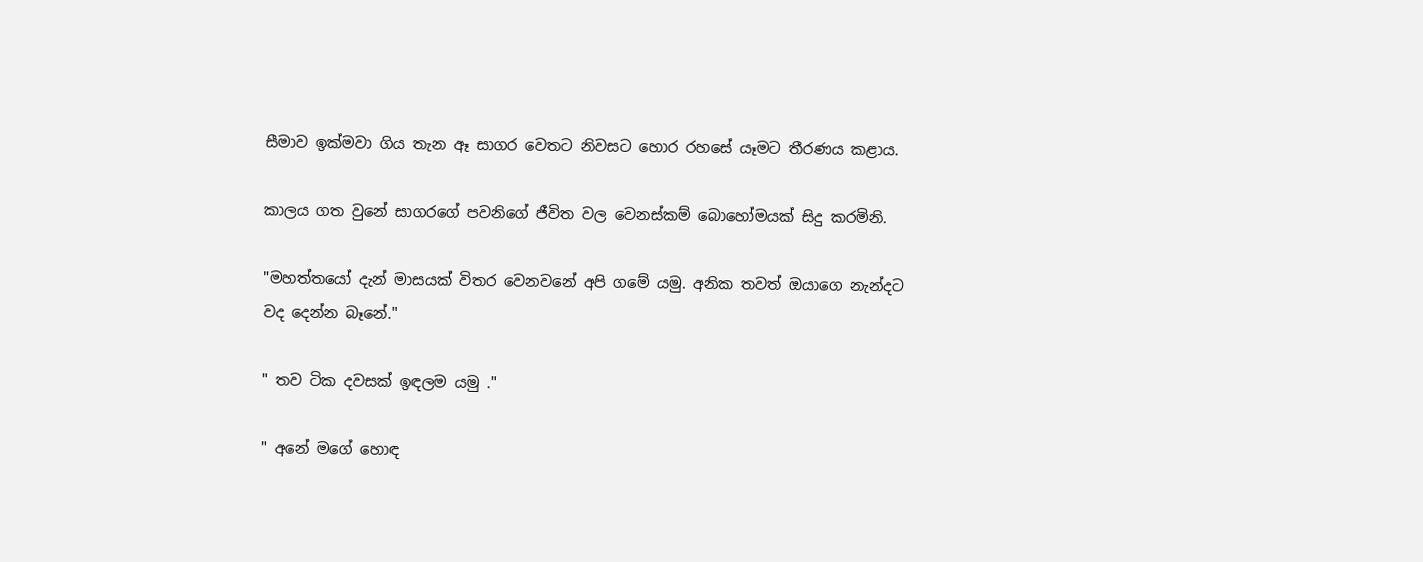සීමාව ඉක්මවා ගිය තැන ඈ සාගර වෙතට නිවසට හොර රහසේ යෑමට තීරණය කළාය.

කාලය ගත වුනේ සාගරගේ පවනිගේ ජීවිත වල වෙනස්කම් බොහෝමයක් සිදු කරමිනි.

"මහත්තයෝ දැන් මාසයක් විතර වෙනවනේ අපි ගමේ යමු. අනික තවත් ඔයාගෙ නැන්දට වද දෙන්න බෑනේ."

" තව ටික දවසක් ඉඳලම යමු ."

" අනේ මගේ හොඳ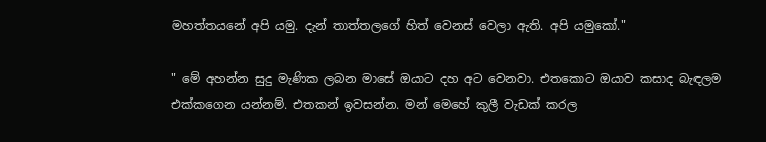මහත්තයනේ අපි යමු. දැන් තාත්තලගේ හිත් වෙනස් වෙලා ඇති. අපි යමුකෝ."

" මේ අහන්න සුදු මැණික ලබන මාසේ ඔයාට දහ අට වෙනවා. එතකොට ඔයාව කසාද බැඳලම එක්කගෙන යන්නම්. එතකන් ඉවසන්න. මන් මෙහේ කුලී වැඩක් කරල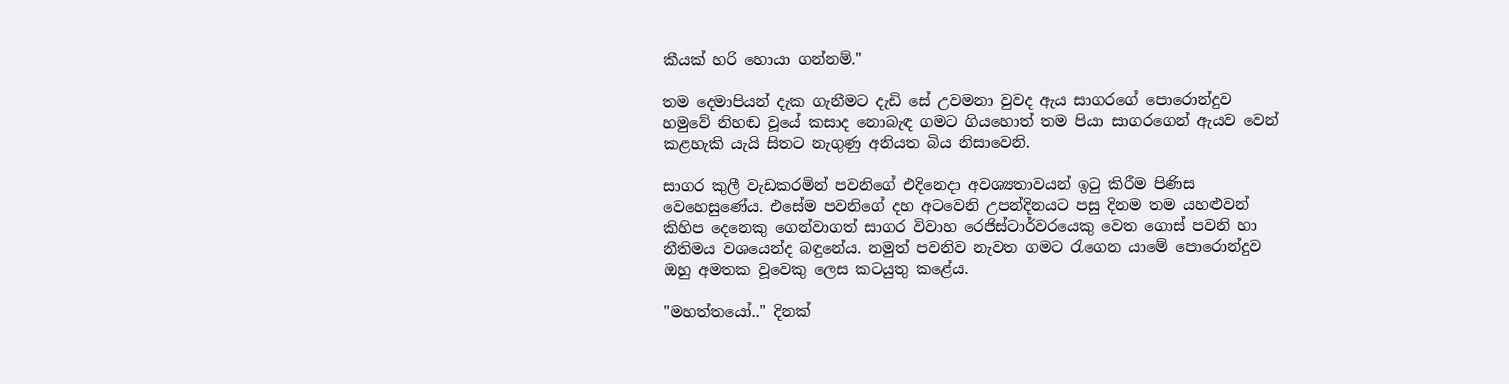කීයක් හරි හොයා ගන්නම්."

තම දෙමාපියන් දැක ගැනීමට දැඩි සේ උවමනා වුවද ඇය සාගරගේ පොරොන්දුව හමුවේ නිහඬ වූයේ කසාද නොබැඳ ගමට ගියහොත් තම පියා සාගරගෙන් ඇයව වෙන් කළහැකි යැයි සිතට නැගුණු අනියත බිය නිසාවෙනි.

සාගර කුලී වැඩකරමින් පවනිගේ එදිනෙදා අවශ්‍යතාවයන් ඉටු කිරීම පිණිස වෙහෙසුණේය. එසේම පවනිගේ දහ අටවෙනි උපන්දිනයට පසු දිනම තම යහළුවන් කිහිප දෙනෙකු ගෙන්වාගත් සාගර විවාහ රෙජිස්ටාර්වරයෙකු වෙත ගොස් පවනි හා නීතිමය වශයෙන්ද බඳුනේය. නමුත් පවනිව නැවත ගමට රැගෙන යාමේ පොරොන්දුව ඔහු අමතක වූවෙකු ලෙස කටයුතු කළේය.

"මහත්තයෝ.." දිනක්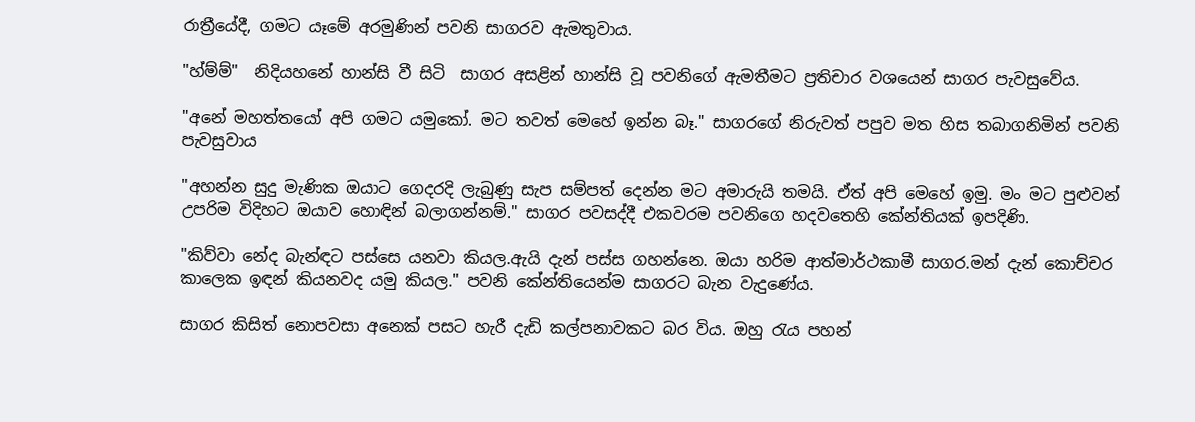රාත්‍රීයේදී, ගමට යෑමේ අරමුණින් පවනි සාගරව ඇමතුවාය.

"හ්ම්ම්"  නිදියහනේ හාන්සි වී සිටි  සාගර අසළින් හාන්සි වූ පවනිගේ ඇමතීමට ප්‍රතිචාර වශයෙන් සාගර පැවසුවේය.

"අනේ මහත්තයෝ අපි ගමට යමුකෝ. මට තවත් මෙහේ ඉන්න බෑ." සාගරගේ නිරුවත් පපුව මත හිස තබාගනිමින් පවනි පැවසුවාය

"අහන්න සුදු මැණික ඔයාට ගෙදරදි ලැබුණු සැප සම්පත් දෙන්න මට අමාරුයි තමයි. ඒත් අපි මෙහේ ඉමු. මං මට පුළුවන් උපරිම විදිහට ඔයාව හොඳින් බලාගන්නම්." සාගර පවසද්දී එකවරම පවනිගෙ හදවතෙහි කේන්තියක් ඉපදිණි.

"කිව්වා නේද බැන්ඳට පස්සෙ යනවා කියල.ඇයි දැන් පස්ස ගහන්නෙ. ඔයා හරිම ආත්මාර්ථකාමී සාගර.මන් දැන් කොච්චර කාලෙක ඉඳන් කියනවද යමු කියල." පවනි කේන්තියෙන්ම සාගරට බැන වැදුණේය.

සාගර කිසිත් නොපවසා අනෙක් පසට හැරී දැඩි කල්පනාවකට බර විය. ඔහු රැය පහන්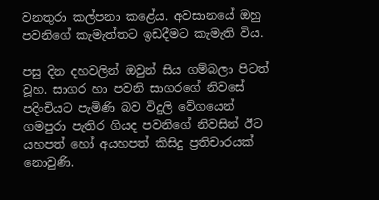වනතුරා කල්පනා කළේය. අවසානයේ ඔහු පවනිගේ කැමැත්තට ඉඩදීමට කැමැති විය.

පසු දින දහවලින් ඔවුන් සිය ගම්බලා පිටත් වූහ. සාගර හා පවනි සාගරගේ නිවසේ පදිංචියට පැමිණි බව විදුලි වේගයෙන් ගමපුරා පැතිර ගියද පවනිගේ නිවසින් ඊට යහපත් හෝ අයහපත් කිසිදු ප්‍රතිචාරයක් නොවුණි.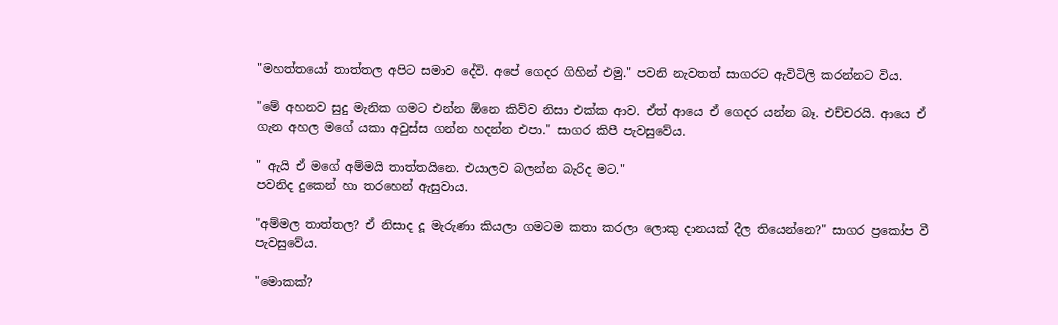"මහත්තයෝ තාත්තල අපිට සමාව දේවි. අපේ ගෙදර ගිහින් එමු." පවනි නැවතත් සාගරට ඇවිටිලි කරන්නට විය.

"මේ අහනව සුදු මැනික ගමට එන්න ඕනෙ කිව්ව නිසා එක්ක ආව. ඒත් ආයෙ ඒ ගෙදර යන්න බෑ. එච්චරයි. ආයෙ ඒ ගැන අහල මගේ යකා අවුස්ස ගන්න හදන්න එපා." සාගර කිපී පැවසුවේය.

" ඇයි ඒ මගේ අම්මයි තාත්තයිනෙ. එයාලව බලන්න බැරිද මට."
පවනිද දුකෙන් හා තරහෙන් ඇසුවාය.

"අම්මල තාත්තල? ඒ නිසාද දූ මැරුණා කියලා ගමටම කතා කරලා ලොකු දානයක් දීල තියෙන්නෙ?" සාගර ප්‍රකෝප වී පැවසුවේය.

"මොකක්?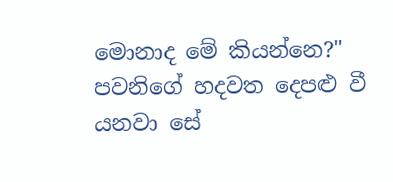මොනාද මේ කියන්නෙ?"  පවනිගේ හදවත දෙපළු වී යනවා සේ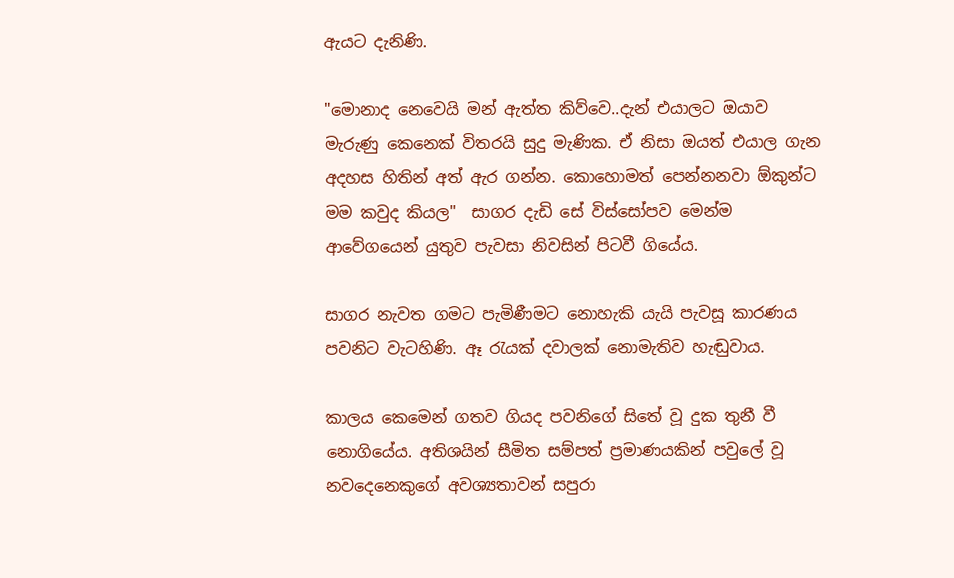ඇයට දැනිණි.

"මොනාද නෙවෙයි මන් ඇත්ත කිව්වෙ..දැන් එයාලට ඔයාව මැරුණු කෙනෙක් විතරයි සුදු මැණික. ඒ නිසා ඔයත් එයාල ගැන අදහස හිතින් අත් ඇර ගන්න. කොහොමත් පෙන්නනවා ඕකුන්ට මම කවුද කියල"  සාගර දැඩි සේ විස්සෝපව මෙන්ම ආවේගයෙන් යුතුව පැවසා නිවසින් පිටවී ගියේය.

සාගර නැවත ගමට පැමිණීමට නොහැකි යැයි පැවසූ කාරණය පවනිට වැටහිණි. ඈ රැයක් දවාලක් නොමැතිව හැඬුවාය.

කාලය කෙමෙන් ගතව ගියද පවනිගේ සිතේ වූ දුක තුනී වී නොගියේය. අතිශයින් සීමිත සම්පත් ප්‍රමාණයකින් පවුලේ වූ නවදෙනෙකුගේ අවශ්‍යතාවන් සපුරා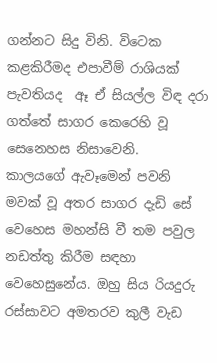ගන්නට සිදු විනි. විටෙක කළකිරීමද එපාවීම් රාශියක් පැවතියද  ඈ ඒ සියල්ල විඳ දරා ගත්තේ සාගර කෙරෙහි වූ සෙනෙහස නිසාවෙනි.
කාලයගේ ඇවෑමෙන් පවනි මවක් වූ අතර සාගර දැඩි සේ වෙහෙස මහන්සි වී තම පවුල නඩත්තු කිරීම සඳහා වෙහෙසුනේය. ඔහු සිය රියදුරු රස්සාවට අමතරව කුලී වැඩ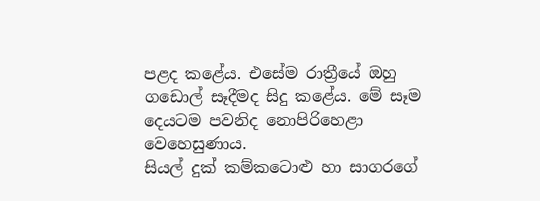පළද කළේය. එසේම රාත්‍රීයේ ඔහු ගඩොල් සෑදීමද සිදු කළේය. මේ සෑම දෙයටම පවනිද නොපිරිහෙළා වෙහෙසුණාය.
සියල් දුක් කම්කටොළු හා සාගරගේ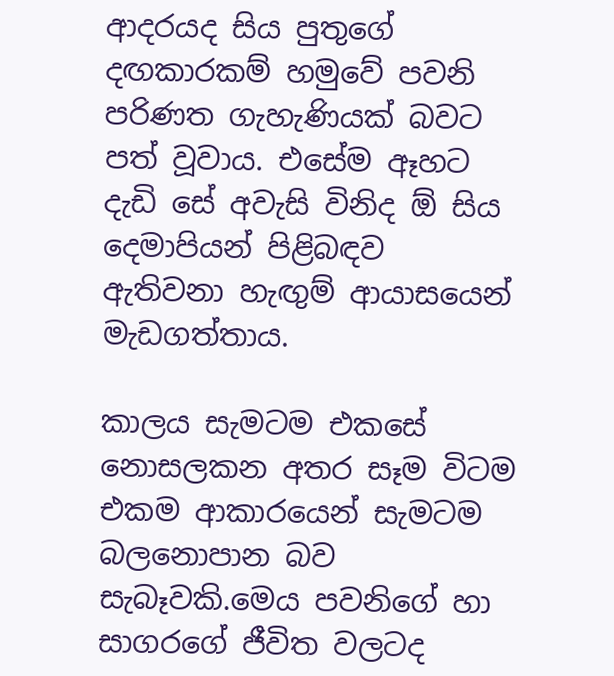ආදරයද සිය පුතුගේ දඟකාරකම් හමුවේ පවනි පරිණත ගැහැණියක් බවට පත් වූවාය. එසේම ඈහට දැඩි සේ අවැසි විනිද ඕ සිය දෙමාපියන් පිළිබඳව ඇතිවනා හැඟුම් ආයාසයෙන් මැඩගත්තාය.

කාලය සැමටම එකසේ නොසලකන අතර සෑම විටම එකම ආකාරයෙන් සැමටම බලනොපාන බව සැබෑවකි.මෙය පවනිගේ හා සාගරගේ ජීවිත වලටද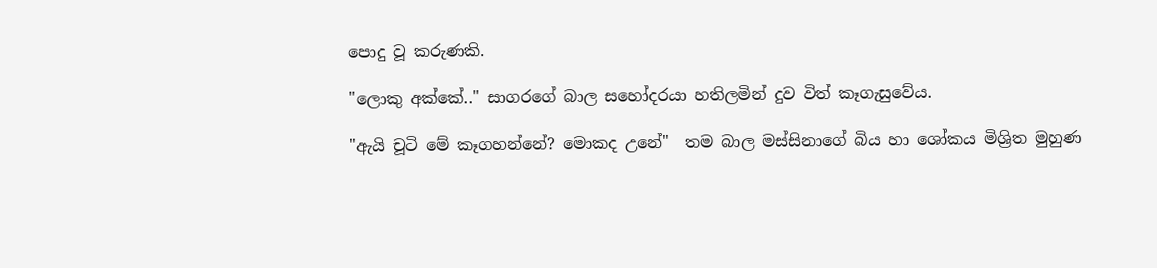පොදු වූ කරුණකි.

"ලොකු අක්කේ.." සාගරගේ බාල සහෝදරයා හතිලමින් දුව විත් කෑගැසුවේය.

"ඇයි චූටි මේ කෑගහන්නේ? මොකද උනේ"  තම බාල මස්සිනාගේ බිය හා ශෝකය මිශ්‍රිත මුහුණ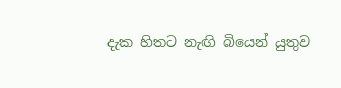දැක හිතට නැඟි බියෙන් යුතුව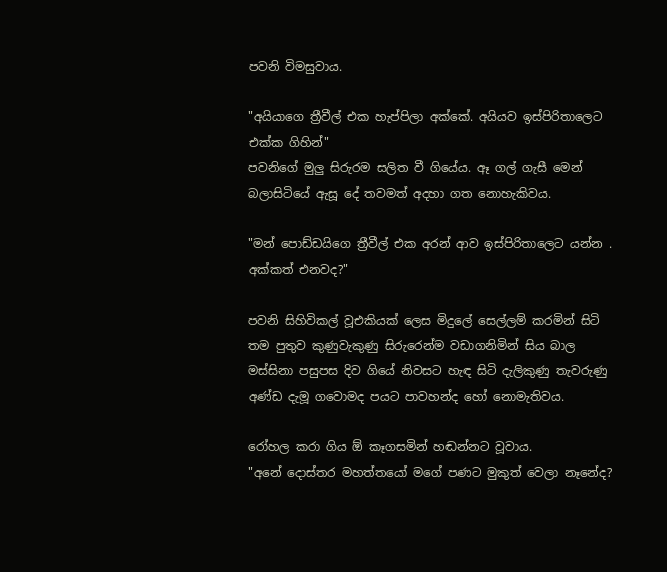පවනි විමසුවාය.

"අයියාගෙ ත්‍රීවීල් එක හැප්පිලා අක්කේ. අයියව ඉස්පිරිතාලෙට එක්ක ගිහින්"
පවනිගේ මුලු සිරුරම සලිත වී ගියේය. ඈ ගල් ගැසී මෙන් බලාසිටියේ ඇසූ දේ තවමත් අදහා ගත නොහැකිවය.

"මන් පොඩ්ඩයිගෙ ත්‍රීවීල් එක අරන් ආව ඉස්පිරිතාලෙට යන්න . අක්කත් එනවද?"

පවනි සිහිවිකල් වූඑකියක් ලෙස මිදුලේ සෙල්ලම් කරමින් සිටි තම පුතුව කුණුවැකුණු සිරුරෙන්ම වඩාගනිමින් සිය බාල මස්සිනා පසුපස දිව ගියේ නිවසට හැඳ සිටි දැලිකුණු තැවරුණු අණ්ඩ දැමූ ගවොමද පයට පාවහන්ද හෝ නොමැතිවය.

රෝහල කරා ගිය ඕ කෑගසමින් හඬන්නට වූවාය.
"අනේ දොස්තර මහත්තයෝ මගේ පණට මුකුත් වෙලා නෑනේද?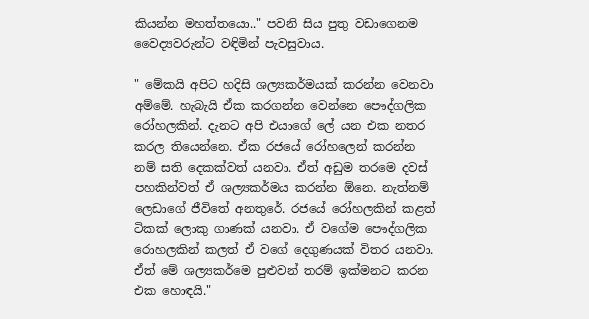කියන්න මහත්තයො.." පවනි සිය පුතු වඩාගෙනම වෛද්‍යවරුන්ට වඳිමින් පැවසුවාය.

" මේකයි අපිට හදිසි ශල්‍යකර්මයක් කරන්න වෙනවා අම්මේ. හැබැයි ඒක කරගන්න වෙන්නෙ පෞද්ගලික රෝහලකින්. දැනට අපි එයාගේ ලේ යන එක නතර කරල තියෙන්නෙ. ඒක රජයේ රෝහලෙන් කරන්න නම් සති දෙකක්වත් යනවා. ඒත් අඩුම තරමෙ දවස් පහකින්වත් ඒ ශල්‍යකර්මය කරන්න ඕනෙ. නැත්නම් ලෙඩාගේ ජීවිතේ අනතුරේ. රජයේ රෝහලකින් කළත් ටිකක් ලොකු ගාණක් යනවා. ඒ වගේම පෞද්ගලික රොහලකින් කලත් ඒ වගේ දෙගුණයක් විතර යනවා. ඒත් මේ ශල්‍යකර්මෙ පුළුවන් තරම් ඉක්මනට කරන එක හොඳයි."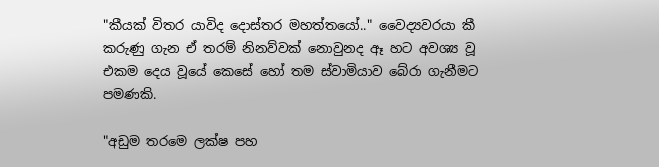"කීයක් විතර යාවිද දොස්තර මහත්තයෝ.." වෛද්‍යවරයා කී කරුණු ගැන ඒ තරම් නිනව්වක් නොවුනද ඈ හට අවශ්‍ය වූ එකම දෙය වූයේ කෙසේ හෝ තම ස්වාමියාව බේරා ගැනීමට පමණකි.

"අඩුම තරමෙ ලක්ෂ පහ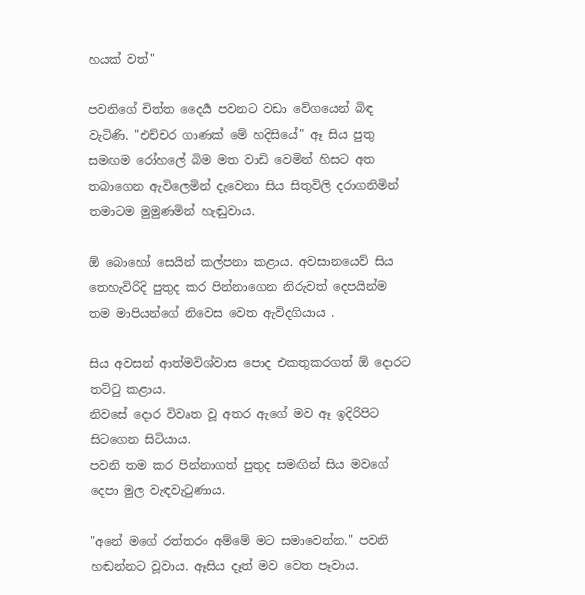හයක් වත්"

පවනිගේ චිත්ත දෛර්‍ය පවනට වඩා වේගයෙන් බිඳ වැටිණි. "එච්චර ගාණක් මේ හදිසියේ" ඈ සිය පුතු සමඟම රෝහලේ බිම මත වාඩි වෙමින් හිසට අත තබාගෙන ඇවිලෙමින් දැවෙනා සිය සිතුවිලි දරාගනිමින් තමාටම මුමුණමින් හැඬුවාය.

ඕ බොහෝ සෙයින් කල්පනා කළාය. අවසානයෙව් සිය තෙහැවිරිදි පුතුද කර පින්නාගෙන නිරුවත් දෙපයින්ම තම මාපියන්ගේ නිවෙස වෙත ඇවිදගියාය .

සිය අවසන් ආත්මවිශ්වාස පොද එකතුකරගත් ඕ දොරට තට්ටු කළාය.
නිවසේ දොර විවෘත වූ අතර ඇගේ මව ඈ ඉදිරිපිට සිටගෙන සිටියාය.
පවනි තම කර පින්නාගත් පුතුද සමඟින් සිය මවගේ දෙපා මුල වැඳවැටුණාය.

"අනේ මගේ රත්තරං අම්මේ මට සමාවෙන්න." පවනි හඬන්නට වූවාය. ඈසිය දෑත් මව වෙත පෑවාය.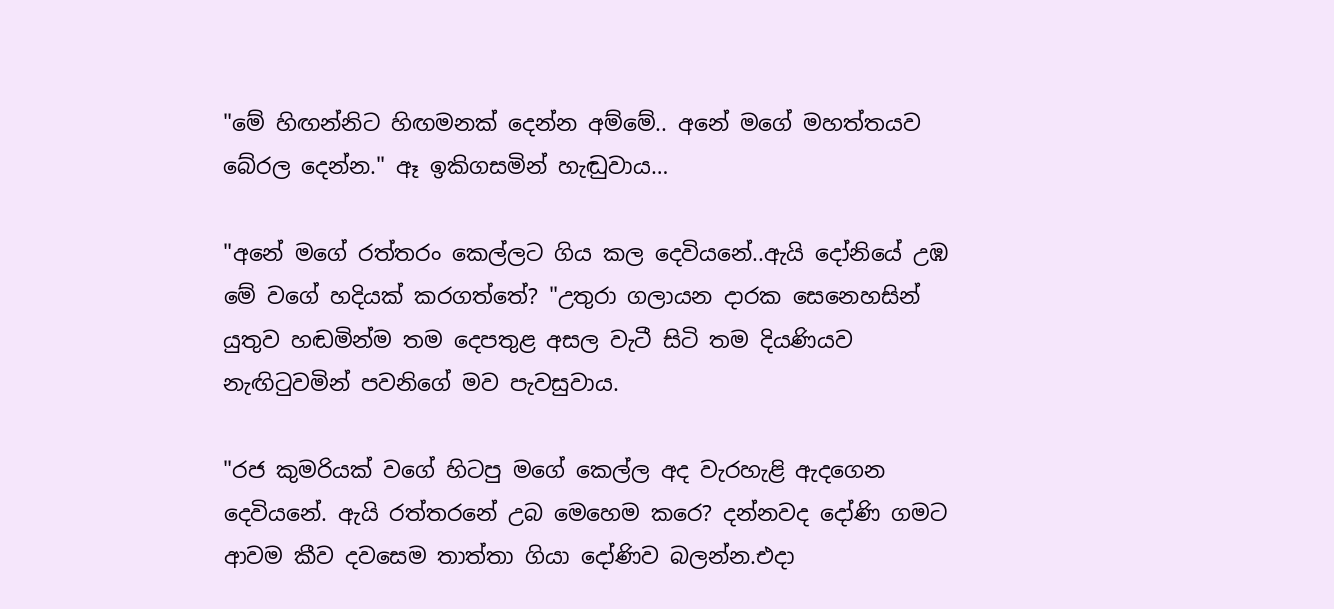"මේ හිඟන්නිට හිඟමනක් දෙන්න අම්මේ.. අනේ මගේ මහත්තයව බේරල දෙන්න." ඈ ඉකිගසමින් හැඬුවාය…

"අනේ මගේ රත්තරං කෙල්ලට ගිය කල දෙවියනේ..ඇයි දෝනියේ උඹ මේ වගේ හදියක් කරගත්තේ? "උතුරා ගලායන දාරක සෙනෙහසින් යුතුව හඬමින්ම තම දෙපතුළ අසල වැටී සිටි තම දියණියව නැඟිටුවමින් පවනිගේ මව පැවසුවාය.

"රජ කුමරියක් වගේ හිටපු මගේ කෙල්ල අද වැරහැළි ඇදගෙන දෙවියනේ. ඇයි රත්තරනේ උබ මෙහෙම කරෙ? දන්නවද දෝණි ගමට ආවම කීව දවසෙම තාත්තා ගියා දෝණිව බලන්න.එදා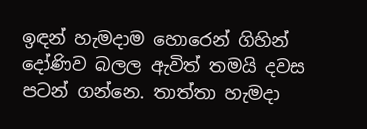ඉඳන් හැමදාම හොරෙන් ගිහින් දෝණිව බලල ඇවිත් තමයි දවස පටන් ගන්නෙ. තාත්තා හැමදා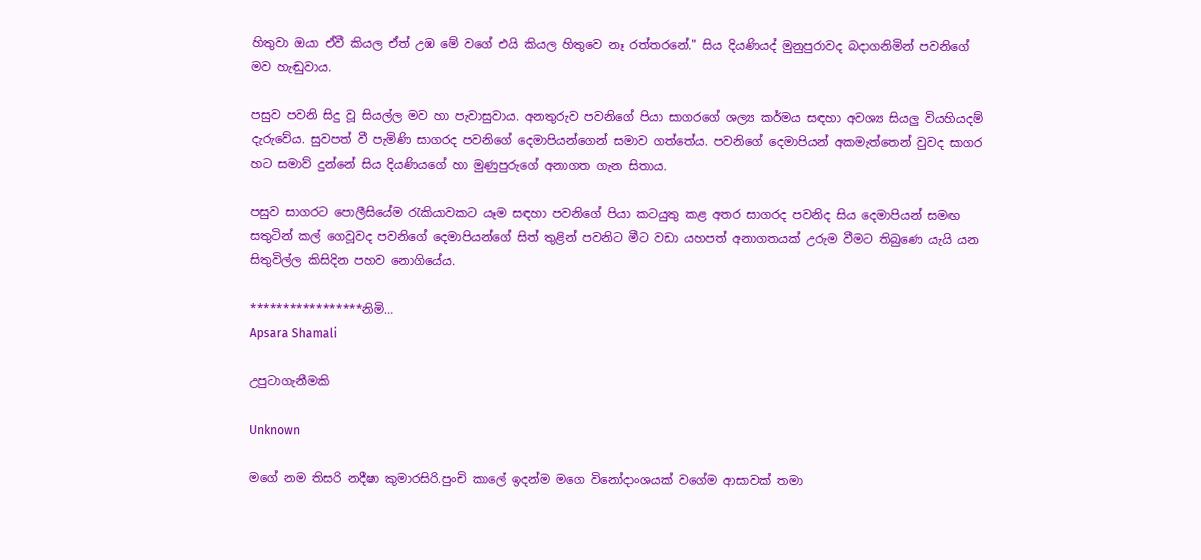හිතුවා ඔයා ඒවී කියල ඒත් උඹ මේ වගේ එයි කියල හිතුවෙ නෑ රත්තරනේ." සිය දියණියද් මුනුපුරාවද බදාගනිමින් පවනිගේ මව හැඬුවාය.

පසුව පවනි සිදු වූ සියල්ල මව හා පැවාසුවාය. අනතුරුව පවනිගේ පියා සාගරගේ ශල්‍ය කර්මය සඳහා අවශ්‍ය සියලු වියහියදම් දැරුවේය. සුවපත් වී පැමිණි සාගරද පවනිගේ දෙමාපියන්ගෙන් සමාව ගත්තේය. පවනිගේ දෙමාපියන් අකමැත්තෙන් වුවද සාගර හට සමාව් දුන්නේ සිය දියණියගේ හා මුණුපුරුගේ අනාගත ගැන සිතාය.

පසුව සාගරට පොලීසියේම රැකියාවකට යෑම සඳහා පවනිගේ පියා කටයුතු කළ අතර සාගරද පවනිද සිය දෙමාපියන් සමඟ සතුටින් කල් ගෙවූවද පවනිගේ දෙමාපියන්ගේ සිත් තුළින් පවනිට මීට වඩා යහපත් අනාගතයක් උරුම වීමට තිබුණෙ යැයි යන සිතුවිල්ල කිසිදින පහව නොගියේය.

*****************නිමි…
Apsara Shamali

උපුටාගැනීමකි

Unknown

මගේ නම තිසරි නදීෂා කුමාරසිරි.පුංචි කාලේ ඉදන්ම මගෙ විනෝදාංශයක් වගේම ආසාවක් තමා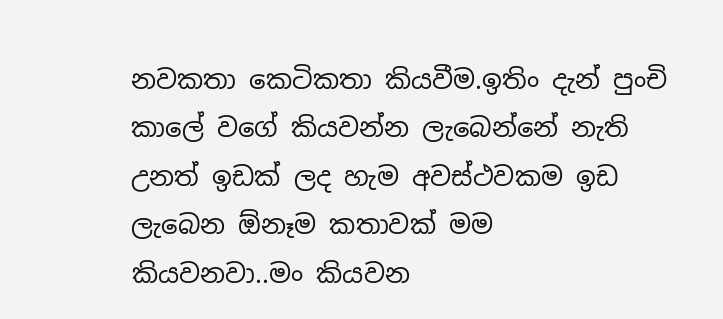නවකතා කෙටිකතා කියවීම.ඉතිං දැන් පුංචි කාලේ වගේ කියවන්න ලැබෙන්නේ නැති උනත් ඉඩක් ලද හැම අවස්ථවකම ඉඩ ලැබෙන ඕනෑම කතාවක් මම කියවනවා..මං කියවන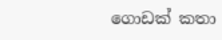ගොඩක් කතා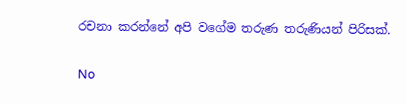රචනා කරන්නේ අපි වගේම තරුණ තරුණියන් පිරිසක්.

No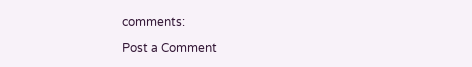comments:

Post a Comment